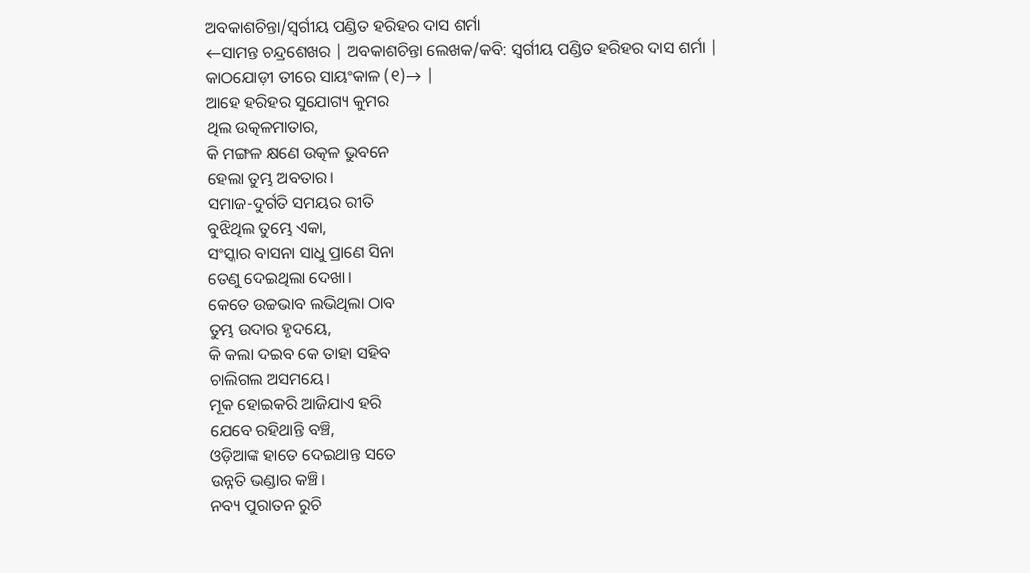ଅବକାଶଚିନ୍ତା/ସ୍ଵର୍ଗୀୟ ପଣ୍ଡିତ ହରିହର ଦାସ ଶର୍ମା
←ସାମନ୍ତ ଚନ୍ଦ୍ରଶେଖର | ଅବକାଶଚିନ୍ତା ଲେଖକ/କବି: ସ୍ୱର୍ଗୀୟ ପଣ୍ଡିତ ହରିହର ଦାସ ଶର୍ମା |
କାଠଯୋଡ଼ୀ ତୀରେ ସାୟଂକାଳ (୧)→ |
ଆହେ ହରିହର ସୁଯୋଗ୍ୟ କୁମର
ଥିଲ ଉତ୍କଳମାତାର,
କି ମଙ୍ଗଳ କ୍ଷଣେ ଉତ୍କଳ ଭୁବନେ
ହେଲା ତୁମ୍ଭ ଅବତାର।
ସମାଜ-ଦୁର୍ଗତି ସମୟର ରୀତି
ବୁଝିଥିଲ ତୁମ୍ଭେ ଏକା,
ସଂସ୍କାର ବାସନା ସାଧୁ ପ୍ରାଣେ ସିନା
ତେଣୁ ଦେଇଥିଲା ଦେଖା।
କେତେ ଉଚ୍ଚଭାବ ଲଭିଥିଲା ଠାବ
ତୁମ୍ଭ ଉଦାର ହୃଦୟେ,
କି କଲା ଦଇବ କେ ତାହା ସହିବ
ଚାଲିଗଲ ଅସମୟେ।
ମୂକ ହୋଇକରି ଆଜିଯାଏ ହରି
ଯେବେ ରହିଥାନ୍ତି ବଞ୍ଚି,
ଓଡ଼ିଆଙ୍କ ହାତେ ଦେଇଥାନ୍ତ ସତେ
ଉନ୍ନତି ଭଣ୍ଡାର କଞ୍ଚି।
ନବ୍ୟ ପୁରାତନ ରୁଚି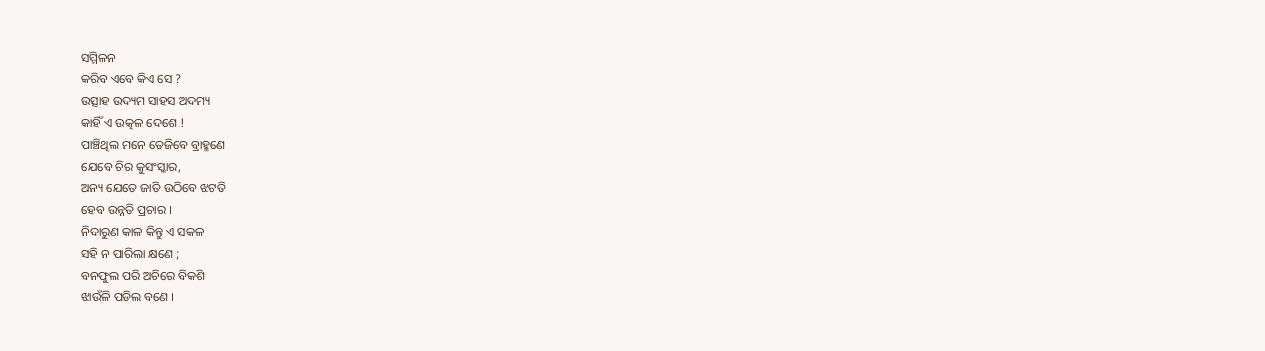ସମ୍ମିଳନ
କରିବ ଏବେ କିଏ ସେ ?
ଉତ୍ସାହ ଉଦ୍ୟମ ସାହସ ଅଦମ୍ୟ
କାହିଁ ଏ ଉତ୍କଳ ଦେଶେ !
ପାଞ୍ଚିଥିଲ ମନେ ତେଜିବେ ବ୍ରାହ୍ମଣେ
ଯେବେ ଚିର କୁସଂସ୍କାର,
ଅନ୍ୟ ଯେତେ ଜାତି ଉଠିବେ ଝଟତି
ହେବ ଉନ୍ନତି ପ୍ରଚାର ।
ନିଦାରୁଣ କାଳ କିନ୍ତୁ ଏ ସକଳ
ସହି ନ ପାରିଲା କ୍ଷଣେ ;
ବନଫୁଲ ପରି ଅଚିରେ ବିକଶି
ଝାଉଁଳି ପଡିଲ ବଣେ ।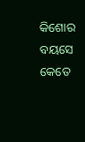କିଶୋର ବୟସେ କେତେ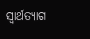ସ୍ୱାର୍ଥତ୍ୟାଗ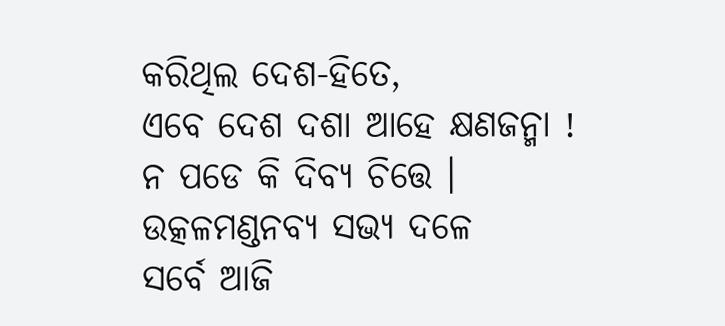କରିଥିଲ ଦେଶ-ହିତେ,
ଏବେ ଦେଶ ଦଶା ଆହେ କ୍ଷଣଜନ୍ମା !
ନ ପଡେ କି ଦିବ୍ୟ ଚିତ୍ତେ ।
ଉତ୍କଳମଣ୍ଡନବ୍ୟ ସଭ୍ୟ ଦଳେ
ସର୍ବେ ଆଜି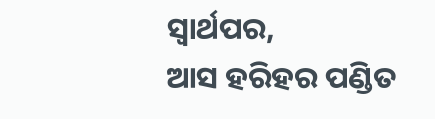ସ୍ୱାର୍ଥପର,
ଆସ ହରିହର ପଣ୍ଡିତ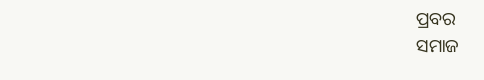ପ୍ରବର
ସମାଜ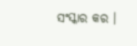ସଂସ୍କାର କର ।